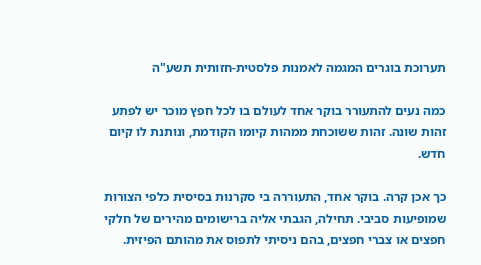תערוכת בוגרים המגמה לאמנות פלסטית-חזותית תשע"ה

כמה נעים להתעורר בוקר אחד לעולם בו לכל חפץ מוכר יש לפתע זהות שונה. זהות ששוכחת ממהות קיומו הקודמת, ונותנת לו קיום חדש.

כך אכן קרה. בוקר אחד, התעוררה בי סקרנות בסיסית כלפי הצורות שמופיעות סביבי. תחילה, הגבתי אליה ברישומים מהירים של חלקי חפצים או צברי חפצים, בהם ניסיתי לתפוס את מהותם הפיזית.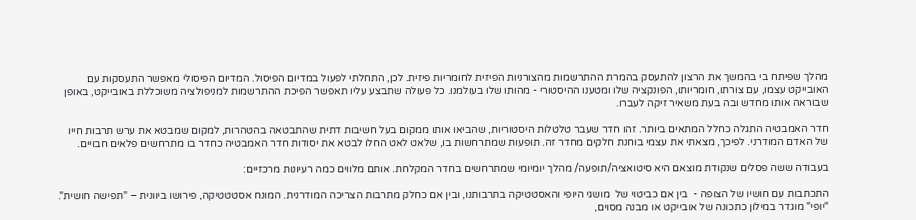מהלך שפיתח בי בהמשך את הרצון להתעסק בהמרת ההתרשמות מהצורניות הפיזית לחומריות פיזית. לכן, התחלתי לפעול במדיום הפיסול. המדיום הפיסולי מאפשר התעסקות עם האובייקט עצמו, עם צורתו, חומריותו, הפונקציה שלו ומטענו ההיסטורי - מהותו שלו בעולמנו. כל פעולה שתבצע עליו תאפשר הפיכת ההתרשמות למניפולציה משוכללת באובייקט, באופן שבוראה אותו מחדש ובה בעת משאיר זיקה לעברו.

חדר האמבטיה התגלה כחלל המתאים ביותר. זהו חדר שעבר טלטלות היסטוריות, שהביאו אותו ממקום בעל חשיבות דתית שהתבטאה בהטהרות, למקום שמבטא את ערש תרבות חייו של האדם המודרני. לפיכך, מצאתי את עצמי בוחנת חלקים מחדר זה. תופעות שמתרחשות בו, שלאט לאט החלו לבטא את יסודות חדר האמבטיה כחדר בו מתרחשים פלאים חבויים.

בעבודה ששה פסלים שנקודת מוצאם היא סיטואציה/תופעה/ מהלך יומיומי שמתרחשים בחדר המקלחת. אותם מלווים כמה רעיונות מרכזיים:

התכתבות עם חושיו של הצופה -  בין אם כביטוי של  מושגי היופי והאסטטיקה בתרבותנו, ובין אם כחלק מתרבות הצריכה המודרנית. המונח אסטטטיקה, פירושו ביוונית – "תפישה חושית". "יופי" מוגדר במילון כתכונה של אובייקט או מבנה מסוים,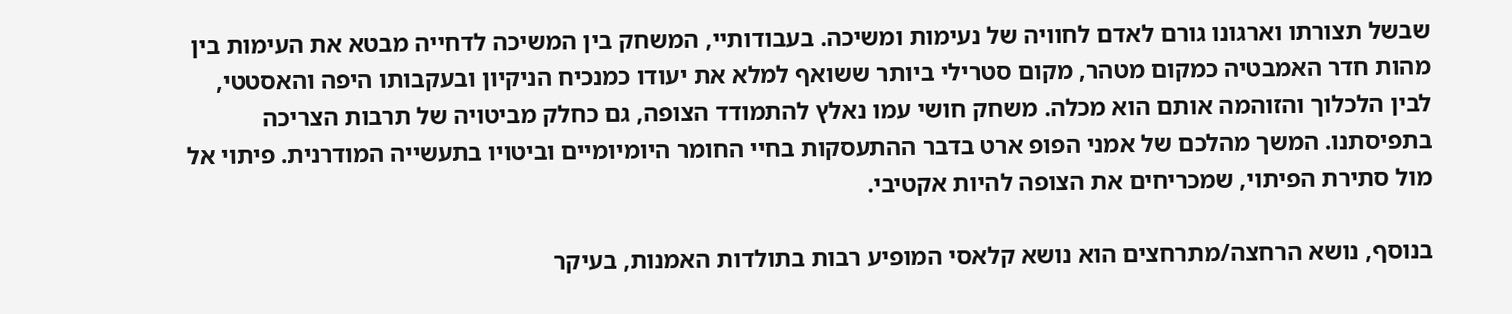שבשל תצורתו וארגונו גורם לאדם לחוויה של נעימות ומשיכה. בעבודותיי, המשחק בין המשיכה לדחייה מבטא את העימות בין מהות חדר האמבטיה כמקום מטהר, מקום סטרילי ביותר ששואף למלא את יעודו כמנכיח הניקיון ובעקבותו היפה והאסטטי, לבין הלכלוך והזוהמה אותם הוא מכלה. משחק חושי עמו נאלץ להתמודד הצופה, גם כחלק מביטויה של תרבות הצריכה בתפיסתנו. המשך מהלכם של אמני הפופ ארט בדבר ההתעסקות בחיי החומר היומיומיים וביטויו בתעשייה המודרנית. פיתוי אל מול סתירת הפיתוי, שמכריחים את הצופה להיות אקטיבי.

בנוסף, נושא הרחצה/מתרחצים הוא נושא קלאסי המופיע רבות בתולדות האמנות, בעיקר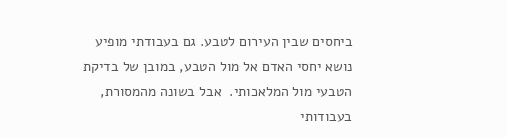ביחסים שבין העירום לטבע. גם בעבודתי מופיע נושא יחסי האדם אל מול הטבע, במובן של בדיקת הטבעי מול המלאכותי.  אבל בשונה מהמסורת, בעבודותי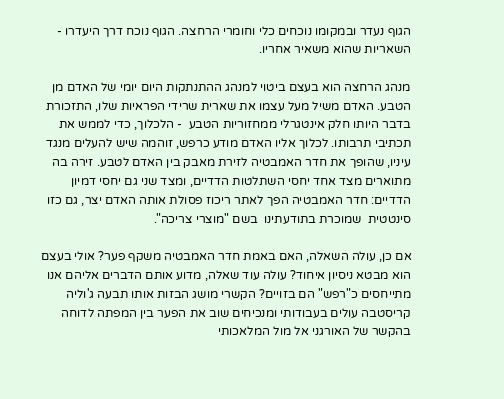הגוף נעדר ובמקומו נוכחים כלי וחומרי הרחצה. הגוף נוכח דרך היעדרו - השאריות שהוא משאיר אחריו.

מנהג הרחצה הוא בעצם ביטוי למנהג ההתנתקות היום יומי של האדם מן הטבע. האדם משיל מעל עצמו את שארית שרידי הפראיות שלו, התזכורת בדבר היותו חלק אינטגרלי ממחזוריות הטבע  - הלכלוך, כדי לממש את תכתיבי תרבותו. לכלוך אליו האדם מודע כרפש, זוהמה שיש להעלים מנגד עיניו, שהופך את חדר האמבטיה לזירת מאבק בין האדם לטבע. זירה בה מתוארים מצד אחד יחסי השתלטות הדדיים, ומצד שני גם יחסי דמיון הדדיים: חדר האמבטיה הפך לאתר ריכוז פסולת אותה האדם יצר, גם כזו סינטטית  שמוכרת בתודעתינו  בשם "מוצרי צריכה".

אם כן, עולה השאלה, האם באמת חדר האמבטיה משקף פער? אולי בעצם הוא מבטא ניסיון איחוד? עולה עוד שאלה, מדוע אותם הדברים אליהם אנו מתייחסים כ"רפש" הם בזויים? הקשרי מושג הבזות אותו תבעה ג'וליה קריסטבה עולים בעבודותי ומנכיחים שוב את הפער בין המפתה לדוחה בהקשר של האורגני אל מול המלאכותי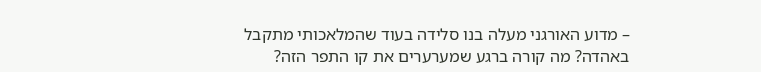– מדוע האורגני מעלה בנו סלידה בעוד שהמלאכותי מתקבל באהדה? מה קורה ברגע שמערערים את קו התפר הזה?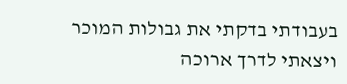בעבודתי בדקתי את גבולות המוכר ויצאתי לדרך ארוכה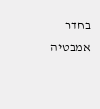בחדר אמבטיה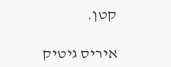קטן.

איריס גיטיק